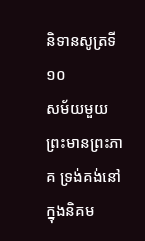និទានសូត្រទី ១០
សម័យមួយ ព្រះមានព្រះភាគ ទ្រង់គង់នៅក្នុងនិគម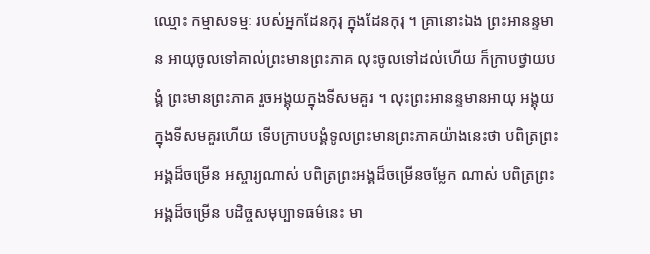ឈ្មោះ កម្មាសទម្មៈ របស់អ្នកដែនកុរុ ក្នុងដែនកុរុ ។ គ្រានោះឯង ព្រះអានន្ទមាន អាយុចូលទៅគាល់ព្រះមានព្រះភាគ លុះចូលទៅដល់ហើយ ក៏ក្រាបថ្វាយបង្គំ ព្រះមានព្រះភាគ រួចអង្គុយក្នុងទីសមគួរ ។ លុះព្រះអានន្ទមានអាយុ អង្គុយក្នុងទីសមគួរហើយ ទើបក្រាបបង្គំទូលព្រះមានព្រះភាគយ៉ាងនេះថា បពិត្រព្រះអង្គដ៏ចម្រើន អស្ចារ្យណាស់ បពិត្រព្រះអង្គដ៏ចម្រើនចម្លែក ណាស់ បពិត្រព្រះអង្គដ៏ចម្រើន បដិច្ចសមុប្បាទធម៌នេះ មា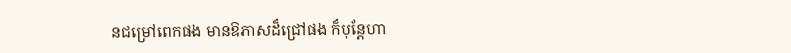នជម្រៅពេកផង មានឱភាសដ៏ជ្រៅផង ក៏បុន្តែហា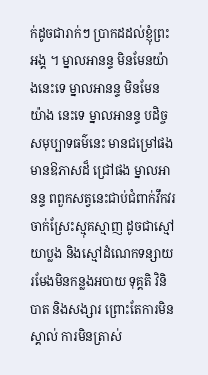ក់ដូចជារាក់ៗ ប្រាកដដល់ខ្ញុំព្រះអង្គ ។ ម្នាលអានន្ទ មិនមែនយ៉ាងនេះទេ ម្នាលអានន្ទ មិនមែនយ៉ាង នេះទេ ម្នាលអានន្ទ បដិច្ចសមុប្បាទធម៌នេះ មានជម្រៅផង មានឱភាសដ៏ ជ្រៅផង ម្នាលអានន្ទ ពពួកសត្វនេះជាប់ជំពាក់វឹកវរ ចាក់ស្រែះស្មុគស្មាញ ដូចជាស្មៅយាប្លង និងស្មៅដំណេកទន្សាយ រមែងមិនកន្លងអបាយ ទុគ្គតិ វិនិបាត និងសង្សារ ព្រោះតែការមិនស្គាល់ ការមិនត្រាស់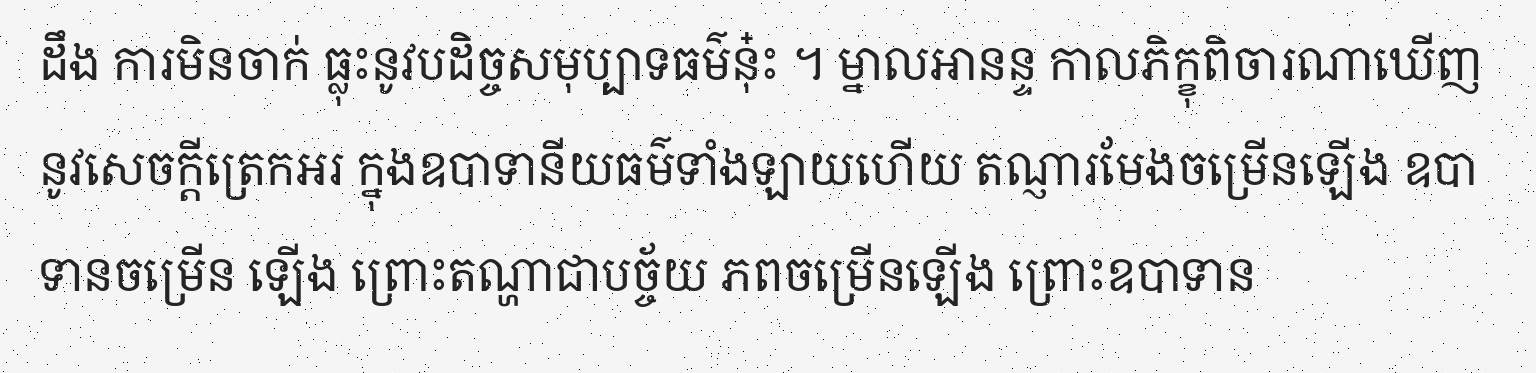ដឹង ការមិនចាក់ ធ្លុះនូវបដិច្ចសមុប្បាទធម៌នុ៎ះ ។ ម្នាលអានន្ទ កាលភិក្ខុពិចារណាឃើញនូវសេចក្តីត្រេកអរ ក្នុងឧបាទានីយធម៌ទាំងឡាយហើយ តណ្ញារមែងចម្រើនឡើង ឧបាទានចម្រើន ឡើង ព្រោះតណ្ហាជាបច្ច័យ ភពចម្រើនឡើង ព្រោះឧបាទាន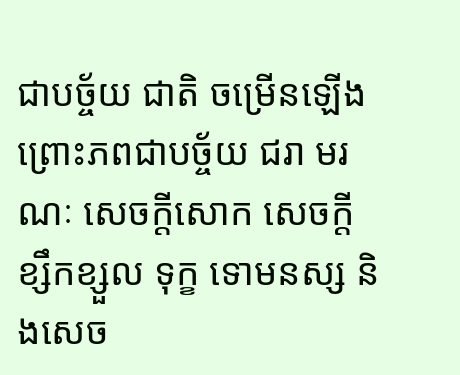ជាបច្ច័យ ជាតិ ចម្រើនឡើង ព្រោះភពជាបច្ច័យ ជរា មរណៈ សេចក្តីសោក សេចក្តីខ្សឹកខ្សួល ទុក្ខ ទោមនស្ស និងសេច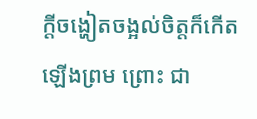ក្តីចង្ហៀតចង្អល់ចិត្តក៏កើតឡើងព្រម ព្រោះ ជា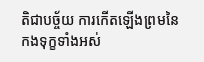តិជាបច្ច័យ ការកើតឡើងព្រមនៃកងទុក្ខទាំងអស់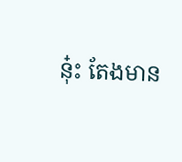នុ៎ះ តែងមាន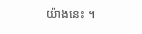យ៉ាងនេះ ។